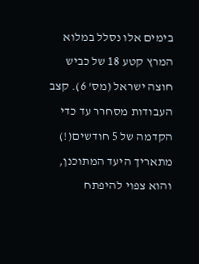בימים אלו נסלל במלוא המרץ קטע 18 של כביש חוצה ישראל (מס' 6). קצב העבודות מסחרר עד כדי הקדמה של 5 חודשים(!) מתאריך היעד המתוכנן, והוא צפוי להיפתח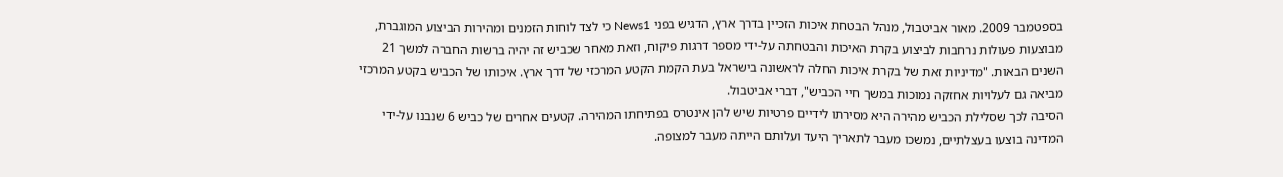בספטמבר 2009. מאור אביטבול, מנהל הבטחת איכות הזכיין בדרך ארץ, הדגיש בפני News1 כי לצד לוחות הזמנים ומהירות הביצוע המוגברת, מבוצעות פעולות נרחבות לביצוע בקרת האיכות והבטחתה על-ידי מספר דרגות פיקוח, וזאת מאחר שכביש זה יהיה ברשות החברה למשך 21 השנים הבאות. "מדיניות זאת של בקרת איכות החלה לראשונה בישראל בעת הקמת הקטע המרכזי של דרך ארץ. איכותו של הכביש בקטע המרכזי מביאה גם לעלויות אחזקה נמוכות במשך חיי הכביש", דברי אביטבול.
הסיבה לכך שסלילת הכביש מהירה היא מסירתו לידיים פרטיות שיש להן אינטרס בפתיחתו המהירה. קטעים אחרים של כביש 6 שנבנו על-ידי המדינה בוצעו בעצלתיים, נמשכו מעבר לתאריך היעד ועלותם הייתה מעבר למצופה.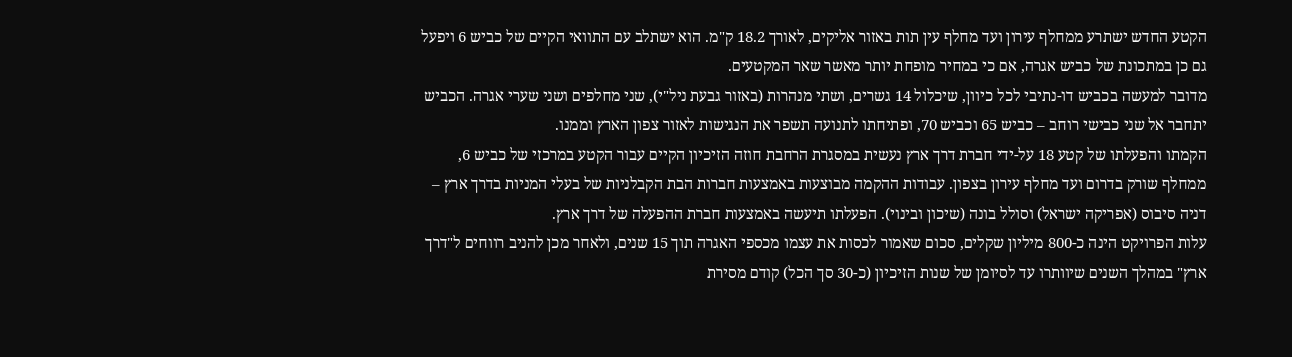הקטע החדש ישתרע ממחלף עירון ועד מחלף עין תות באזור אליקים, לאורך 18.2 ק"מ. הוא ישתלב עם התוואי הקיים של כביש 6 ויפעל גם כן במתכונת של כביש אגרה, אם כי במחיר מופחת יותר מאשר שאר המקטעים.
מדובר למעשה בכביש דו-נתיבי לכל כיוון, שיכלול 14 גשרים, ושתי מנהרות (באזור גבעת ניל"י), שני מחלפים ושני שערי אגרה. הכביש יתחבר אל שני כבישי רוחב – כביש 65 וכביש 70, ופתיחתו לתנועה תשפר את הנגישות לאזור צפון הארץ וממנו.
הקמתו והפעלתו של קטע 18 על-ידי חברת דרך ארץ נעשית במסגרת הרחבת חוזה הזיכיון הקיים עבור הקטע במרכזי של כביש 6, ממחלף שורק בדרום ועד מחלף עירון בצפון. עבודות ההקמה מבוצעות באמצעות חברות הבת הקבלניות של בעלי המניות בדרך ארץ – דניה סיבוס (אפריקה ישראל) וסולל בונה (שיכון ובינוי). הפעלתו תיעשה באמצעות חברת ההפעלה של דרך ארץ.
עלות הפרויקט הינה כ-800 מיליון שקלים, סכום שאמור לכסות את עצמו מכספי האגרה תוך 15 שנים, ולאחר מכן להניב רווחים ל"דרך ארץ" במהלך השנים שיוותרו עד לסיומן של שנות הזיכיון (כ-30 סך הכל) קודם מסירת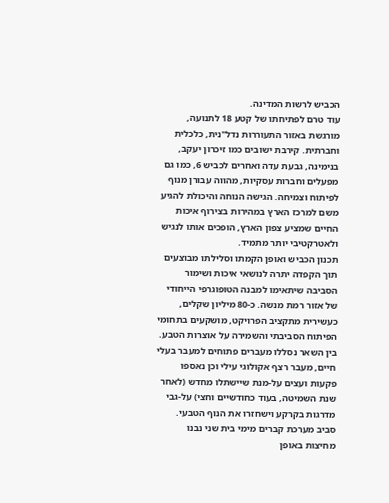הכביש לרשות המדינה.
עוד טרם לפתיחתו של קטע 18 לתנועה, מורגשת באזור התעוררות נדל"נית, כלכלית וחברתית. קירבת ישובים כמו זיכרון יעקב, בנימינה, גבעת עדה ואחרים לכביש 6, כמו גם מפעלים וחברות עסקיות, מהווה עבורן מנוף לפיתוח וצמיחה. הגישה הנוחה והיכולת להגיע משם למרכז הארץ במהירות בצירוף איכות החיים שמציע צפון הארץ, הופכים אותו לנגיש ולאטרקטיבי יותר מתמיד.
תכנון הכביש ואופן הקמתו וסלילתו מבוצעים תוך הקפדה יתרה לנושאי איכות ושימור הסביבה שיתאימו למבנה הטופוגרפי הייחודי של אזור רמת מנשה. כ-80 מיליון שקלים, כעשירית מתקציב הפרויקט, מושקעים בתחומי הפיתוח הסביבתי והשמירה על אוצרות הטבע.
בין השאר נסללו מעברים פתוחים למעבר בעלי חיים, מעבר רצף אקולוגי עילי וכן נאספו פקעות ועצים על-מנת שיישתלו מחדש (לאחר שנת השמיטה, בעוד כחודשיים וחצי) על-גבי מדרגות בקרקע וישחזרו את הנוף הטבעי.
סביב מערכת קברים מימי בית שני נבנו מחיצות באופן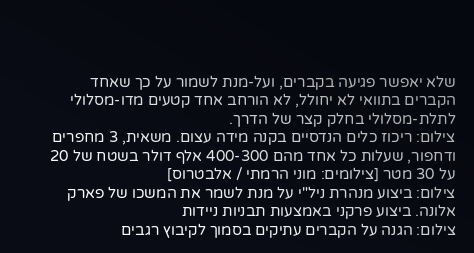שלא יאפשר פגיעה בקברים, ועל-מנת לשמור על כך שאחד הקברים בתוואי לא יחולל, לא הורחב אחד קטעים מדו-מסלולי לתלת-מסלולי בחלק קצר של הדרך.
צילום: ריכוז כלים הנדסיים בקנה מידה עצום. משאית, 3 מחפרים ודחפור, שעלות כל אחד מהם 400-300 אלף דולר בשטח של 20 על 30 מטר [צילומים: מוני הרמתי / אלבטרוס]
צילום: ביצוע מנהרת ניל"י על מנת לשמר את המשכו של פארק אלונה. ביצוע פרקני באמצעות תבניות ניידות
צילום: הגנה על הקברים עתיקים בסמוך לקיבוץ רגבים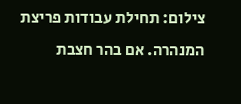צילום: תחילת עבודות פריצת המנהרה. אם בהר חצבת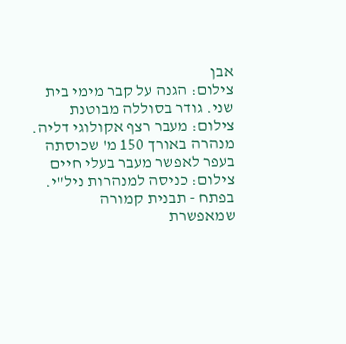אבן
צילום: הגנה על קבר מימי בית שני. גודר בסוללה מבוטנת
צילום: מעבר רצף אקולוגי דליה. מנהרה באורך 150 מ' שכוסתה בעפר לאפשר מעבר בעלי חיים
צילום: כניסה למנהרות ניל"י. בפתח - תבנית קמורה שמאפשרת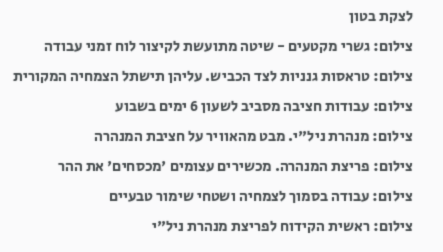לצקת בטון
צילום: גשרי מקטעים - שיטה מתועשת לקיצור לוח זמני עבודה
צילום: טראסות גנניות לצד הכביש. עליהן תישתל הצמחיה המקורית
צילום: עבודות חציבה מסביב לשעון 6 ימים בשבוע
צילום: מנהרת ניל"י. מבט מהאוויר על חציבת המנהרה
צילום: פריצת המנהרה. מכשירים עצומים 'מכסחים' את ההר
צילום: עבודה בסמוך לצמחיה ושטחי שימור טבעיים
צילום: ראשית הקידוח לפריצת מנהרת ניל"י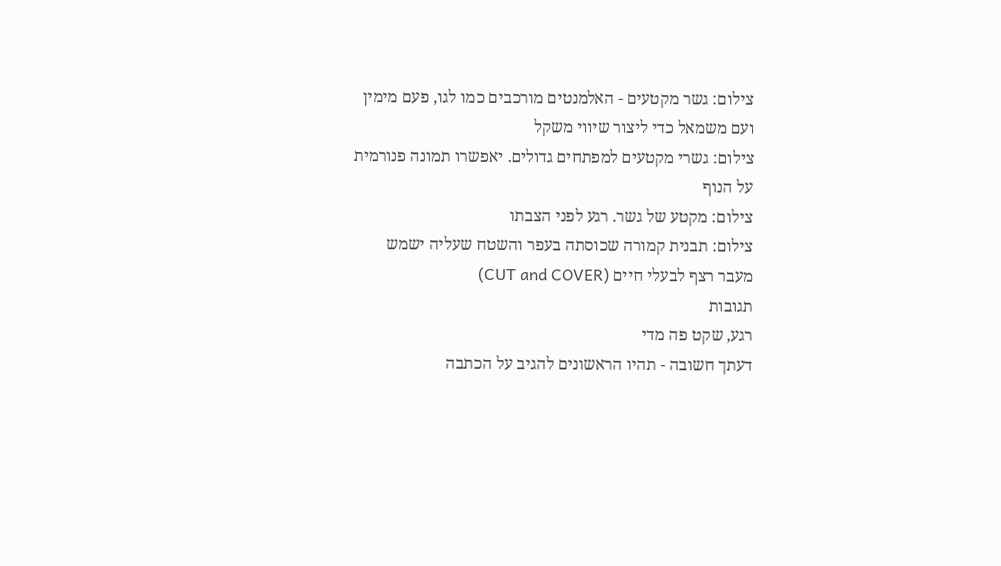צילום: גשר מקטעים - האלמנטים מורכבים כמו לגו, פעם מימין ועם משמאל כדי ליצור שיווי משקל
צילום: גשרי מקטעים למפתחים גדולים. יאפשרו תמונה פנורמית על הנוף
צילום: מקטע של גשר. רגע לפני הצבתו
צילום: תבנית קמורה שכוסתה בעפר והשטח שעליה ישמש מעבר רצף לבעלי חיים (CUT and COVER)
תגובות
רגע, שקט פה מדי
דעתך חשובה - תהיו הראשונים להגיב על הכתבה